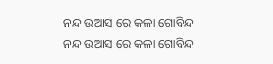ନନ୍ଦ ଉଆସ ରେ କଳା ଗୋବିନ୍ଦ
ନନ୍ଦ ଉଆସ ରେ କଳା ଗୋବିନ୍ଦ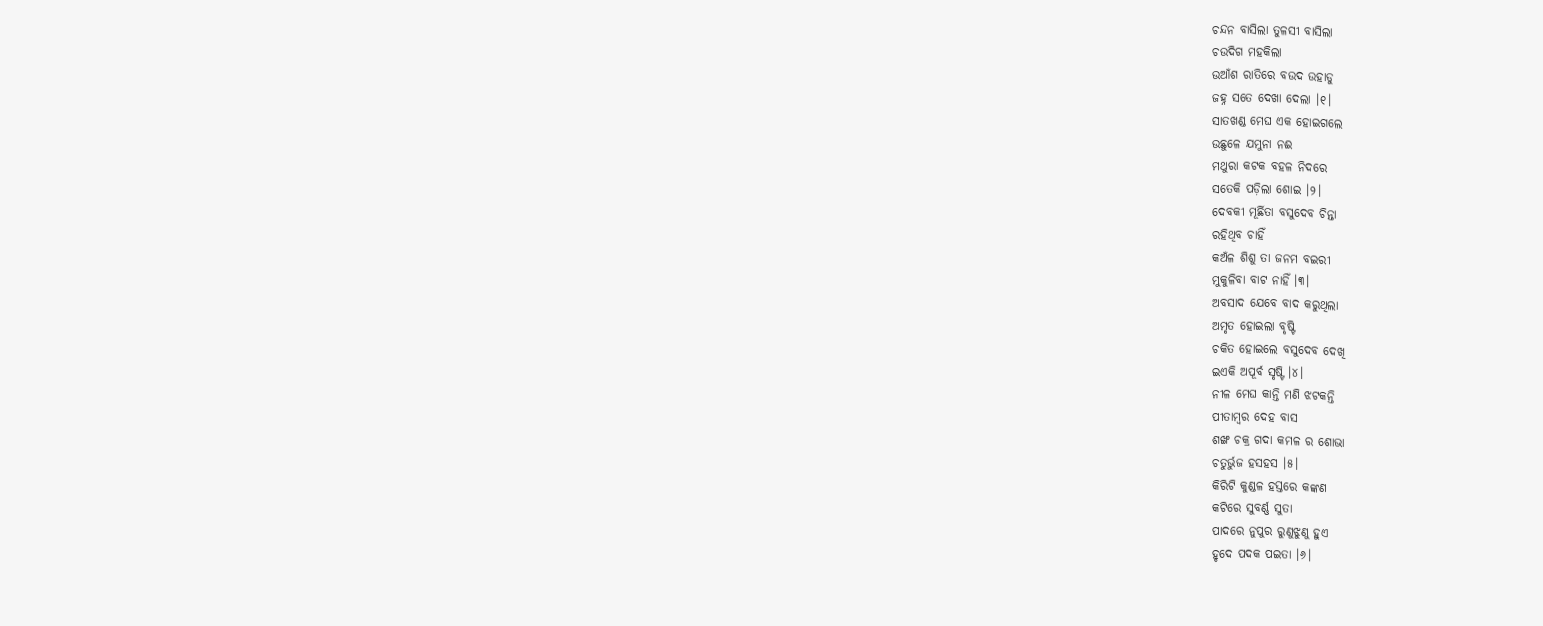ଚନ୍ଦନ ବାସିଲା ତୁଳସୀ ବାସିଲା
ଚଉଦିଗ ମହକିଲା
ଉଆଁଶ ରାତିରେ ବଉଦ ଉହାଡୁ
ଜହ୍ନ ସତେ ଦେଖା ଦେଲା ।୧।
ସାତଖଣ୍ଡ ମେଘ ଏକ ହୋଇଗଲେ
ଉଛୁଳେ ଯମୁନା ନଈ
ମଥୁରା କଟକ ବହଳ ନିଦରେ
ସତେକି ପଡ଼ିଲା ଶୋଇ ।୨।
ଦେବକୀ ମୂର୍ଛିତା ବସୁଦେବ ଚିନ୍ତା
ରହିଥିବ ଚାହିଁ
କଅଁଳ ଶିଶୁ ତା ଜନମ ବଇରୀ
ମୁକୁଳିବା ବାଟ ନାହିଁ ।୩।
ଅବସାଦ ଯେବେ ବାଦ କରୁଥିଲା
ଅମୃତ ହୋଇଲା ବୃଷ୍ଟି
ଚକିତ ହୋଇଲେ ବସୁଦେବ ଦେଖି
ଇଏକି ଅପୂର୍ବ ସୃଷ୍ଟି ।୪।
ନୀଳ ମେଘ କାନ୍ତି ମଣି ଝଟକନ୍ତି
ପୀତାମ୍ବର ଦେହ ବାସ
ଶଙ୍ଖ ଚକ୍ର ଗଦା କମଳ ର ଶୋଭା
ଚତୁର୍ଭୁଜ ହସହସ ।୫।
କିରିଟି କୁଣ୍ଡଳ ହସ୍ତରେ କଙ୍କଣ
କଟିରେ ସୁବର୍ଣ୍ଣ ସୁତା
ପାଦରେ ନୁପୁର ରୁଣୁଝୁଣୁ ହୁଏ
ହୃଦେ ପଦକ ପଇତା ।୬।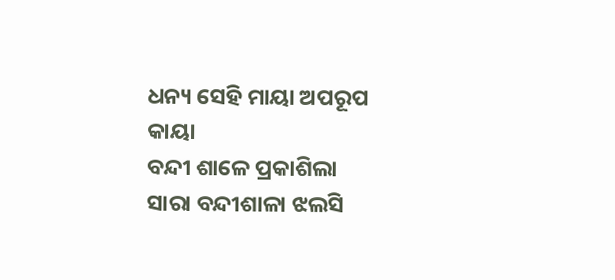ଧନ୍ୟ ସେହି ମାୟା ଅପରୂପ କାୟା
ବନ୍ଦୀ ଶାଳେ ପ୍ରକାଶିଲା
ସାରା ବନ୍ଦୀଶାଳା ଝଲସି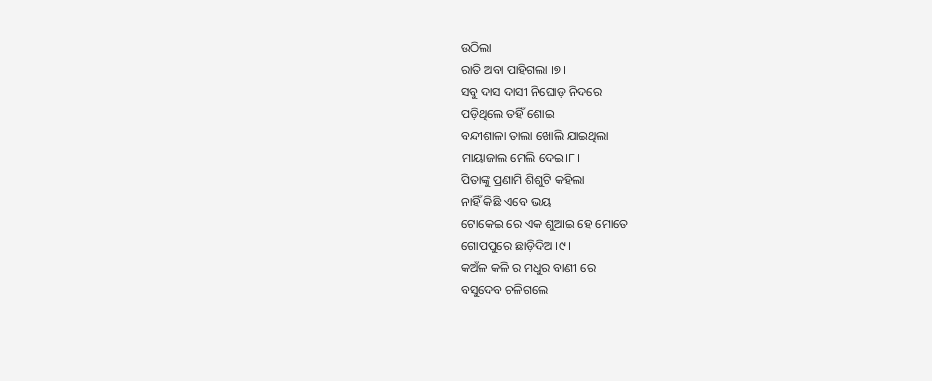ଉଠିଲା
ରାତି ଅବା ପାହିଗଲା ।୭।
ସବୁ ଦାସ ଦାସୀ ନିଘୋଡ଼ ନିଦରେ
ପଡ଼ିଥିଲେ ତହିଁ ଶୋଇ
ବନ୍ଦୀଶାଳା ତାଲା ଖୋଲି ଯାଇଥିଲା
ମାୟାଜାଲ ମେଲି ଦେଇ।୮।
ପିତାଙ୍କୁ ପ୍ରଣାମି ଶିଶୁଟି କହିଲା
ନାହିଁ କିଛି ଏବେ ଭୟ
ଟୋକେଇ ରେ ଏକ ଶୁଆଇ ହେ ମୋତେ
ଗୋପପୁରେ ଛାଡ଼ିଦିଅ ।୯।
କଅଁଳ କଳି ର ମଧୁର ବାଣୀ ରେ
ବସୁଦେବ ଚଳିଗଲେ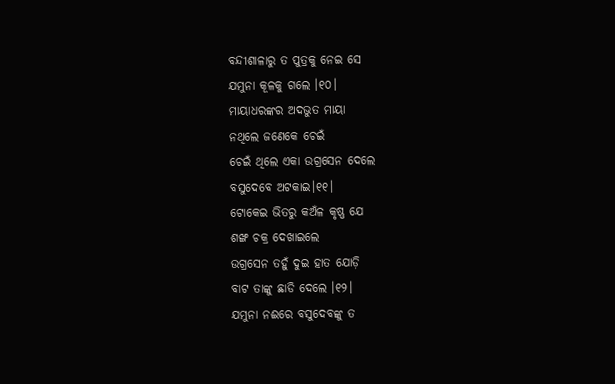ବନ୍ଦୀଶାଳାରୁ ତ ପୁତ୍ରକୁ ନେଇ ସେ
ଯମୁନା କୂଳକୁ ଗଲେ ।୧୦।
ମାୟାଧରଙ୍କର ଅଦଭୁତ ମାୟା
ନଥିଲେ ଜଣେକେ ଚେଇଁ
ଚେଇଁ ଥିଲେ ଏକା ଉଗ୍ରସେନ ଦେଲେ
ବସୁଦେବେ ଅଟକାଇ।୧୧।
ଟୋକେଇ ଭିତରୁ କଅଁଳ କୃଷ୍ଣ ଯେ
ଶଙ୍ଖ ଚକ୍ର ଦେଖାଇଲେ
ଉଗ୍ରସେନ ତହୁଁ ଦୁଇ ହାତ ଯୋଡ଼ି
ବାଟ ତାଙ୍କୁ ଛାଡି ଦେଲେ ।୧୨।
ଯମୁନା ନଈରେ ବସୁଦେବଙ୍କୁ ତ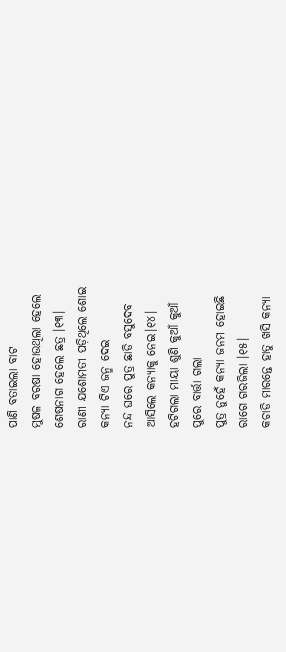ପାଣି ବତାଇଲା ବାଟ
ମୁଷଳ ବରଷା ହୋଉଥିଲା ହେଲେ
ଶେଷନାଗ ହେଲେ ଛତ୍ର ।୧୩।
ରାଣୀ ଯଶୋମତୀ ପଡ଼ିଥିଲେ ଶୋଇ
କନ୍ୟା ଟିଏ ଜନ୍ମ ଦେଇ
ନନ୍ଦ ଘରେ ପୁତ୍ର ଛାଡି ବସୁଦେବ
ଆସିଲେ କନ୍ୟାକୁ ନେଇ।୧୪।
ହଟିଗଲା ମାୟା ଶୁଣି କୁଆଁ କୁଆଁ
ପୁରେ ବାର୍ତ୍ତା ଗଲା
ପୁତ୍ର ନୁହେଁ କନ୍ୟା ଜନମ ହୋଇଛି
ରାଗେ ଗରଜିଲା ।୧୫।
କଚାଡି ମାରନ୍ତେ ହାତୁ ଖସି କନ୍ୟା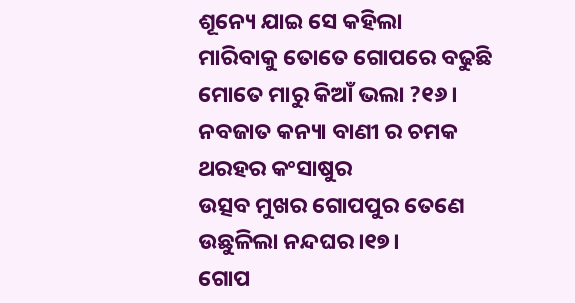ଶୂନ୍ୟେ ଯାଇ ସେ କହିଲା
ମାରିବାକୁ ତୋତେ ଗୋପରେ ବଢୁଛି
ମୋତେ ମାରୁ କିଆଁ ଭଲା ?୧୬।
ନବଜାତ କନ୍ୟା ବାଣୀ ର ଚମକ
ଥରହର କଂସାଷୁର
ଉତ୍ସବ ମୁଖର ଗୋପପୁର ତେଣେ
ଉଛୁଳିଲା ନନ୍ଦଘର।୧୭।
ଗୋପ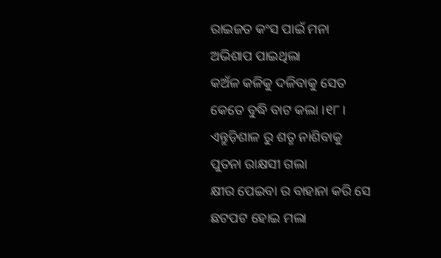ରାଇଜତ କଂସ ପାଇଁ ମନା
ଅଭିଶାପ ପାଇଥିଲା
କଅଁଳ କଳିକୁ ଦଳିବାକୁ ସେତ
କେତେ ବୁଦ୍ଧି ବାଟ କଲା ।୧୮।
ଏନ୍ତୁଡ଼ିଶାଳ ରୁ ଶତୃ ନାଶିବାକୁ
ପୁତନା ରାକ୍ଷସୀ ଗଲା
କ୍ଷୀର ପେଇବା ର ବାହାନା କରି ସେ
ଛଟପଟ ହୋଇ ମଲା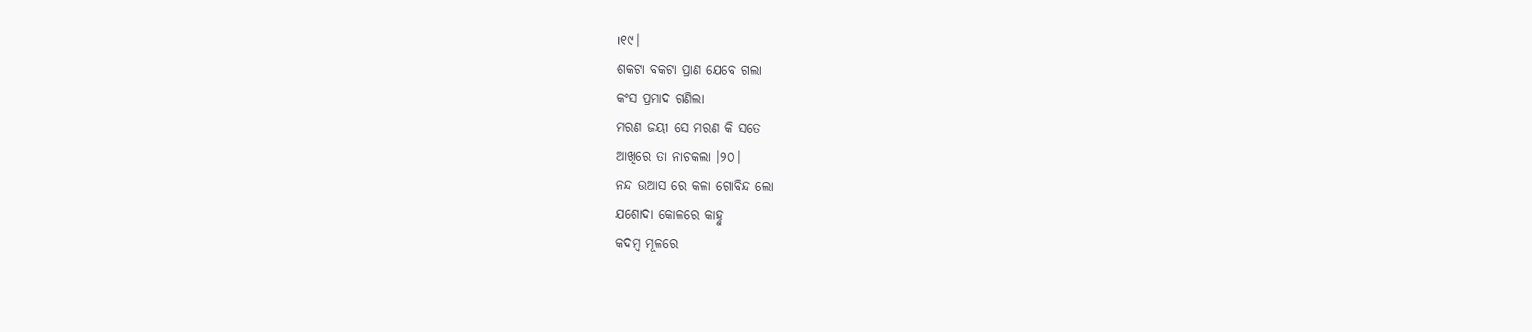।୧୯।
ଶକଟା ବକଟା ପ୍ରାଣ ଯେବେ ଗଲା
କଂସ ପ୍ରମାଦ ଗଣିଲା
ମରଣ ଜୟୀ ସେ ମରଣ କି ସତେ
ଆଖିରେ ତା ନାଚକଲା ।୨୦।
ନନ୍ଦ ଉଆସ ରେ କଳା ଗୋବିନ୍ଦ ଲୋ
ଯଶୋଦା କୋଳରେ କାହ୍ନୁ
କଦମ୍ବ ମୂଳରେ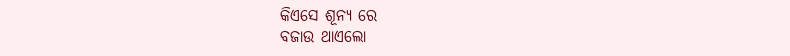କିଏସେ ଶୂନ୍ୟ ରେ
ବଜାଉ ଥାଏଲୋ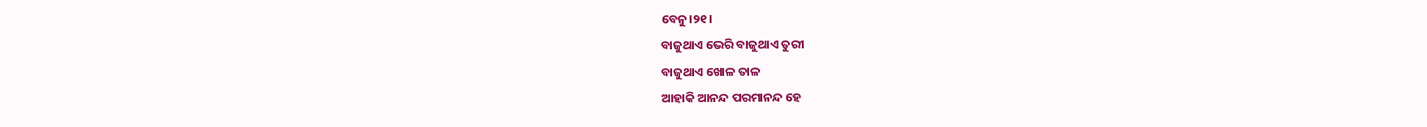ବେନୁ।୨୧।
ବାଜୁଥାଏ ଭେରି ବାଜୁଥାଏ ତୁରୀ
ବାଜୁଥାଏ ଖୋଳ ତାଳ
ଆହାକି ଆନନ୍ଦ ପରମାନନ୍ଦ ହେ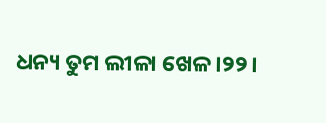ଧନ୍ୟ ତୁମ ଲୀଳା ଖେଳ ।୨୨।